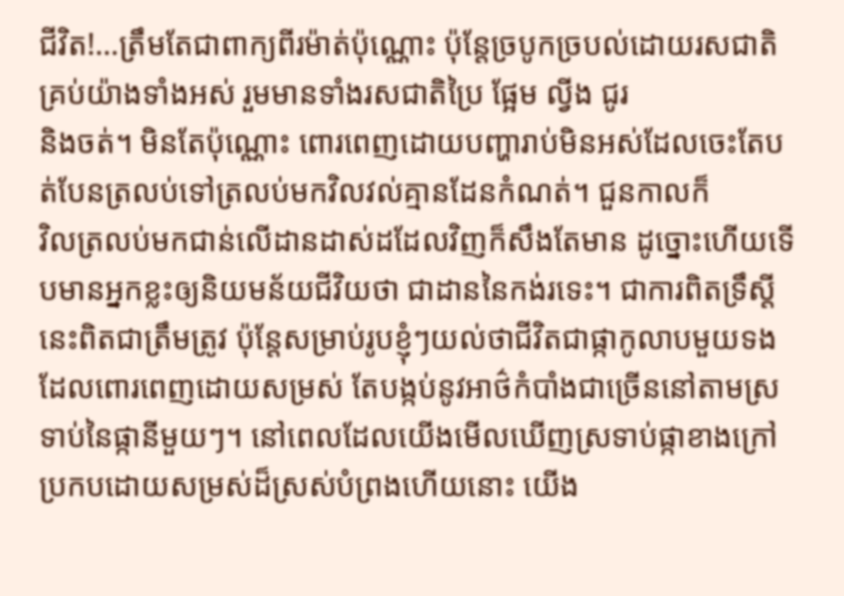ជីវិត!…ត្រឹមតែជាពាក្យពីរម៉ាត់ប៉ុណ្ណោះ ប៉ុន្តែច្របូកច្របល់ដោយរសជាតិគ្រប់យ៉ាងទាំងអស់ រួមមានទាំងរសជាតិប្រៃ ផ្អែម ល្វីង ជូរ
និងចត់។ មិនតែប៉ុណ្ណោះ ពោរពេញដោយបញ្ហារាប់មិនអស់ដែលចេះតែបត់បែនត្រលប់ទៅត្រលប់មកវិលវល់គ្មានដែនកំណត់។ ជួនកាលក៏
វិលត្រលប់មកជាន់លើដានដាស់ដដែលវិញក៏សឹងតែមាន ដូច្នោះហើយទើបមានអ្នកខ្លះឲ្យនិយមន័យជីវិយថា ជាដាននៃកង់រទេះ។ ជាការពិតទ្រឹស្តីនេះពិតជាត្រឹមត្រូវ ប៉ុន្តែសម្រាប់រូបខ្ញុំៗយល់ថាជីវិតជាផ្កាកូលាបមួយទងដែលពោរពេញដោយសម្រស់ តែបង្កប់នូវអាថ៌កំបាំងជាច្រើននៅតាមស្រទាប់នៃផ្កានីមួយៗ។ នៅពេលដែលយើងមើលឃើញស្រទាប់ផ្កាខាងក្រៅប្រកបដោយសម្រស់ដ៏ស្រស់បំព្រងហើយនោះ យើង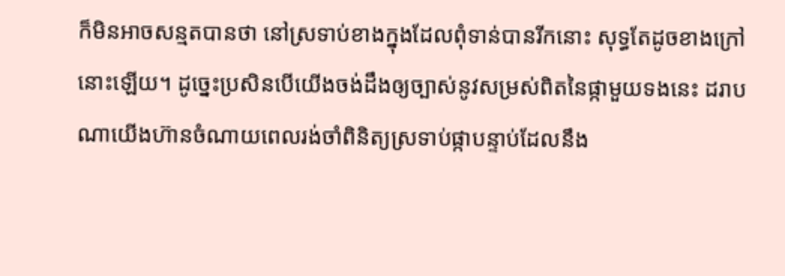ក៏មិនអាចសន្មតបានថា នៅស្រទាប់ខាងក្នុងដែលពុំទាន់បានរីកនោះ សុទ្ធតែដូចខាងក្រៅនោះឡើយ។ ដូច្នេះប្រសិនបើយើងចង់ដឹងឲ្យច្បាស់នូវសម្រស់ពិតនៃផ្កាមួយទងនេះ ដរាបណាយើងហ៊ានចំណាយពេលរង់ចាំពិនិត្យស្រទាប់ផ្កាបន្ទាប់ដែលនឹង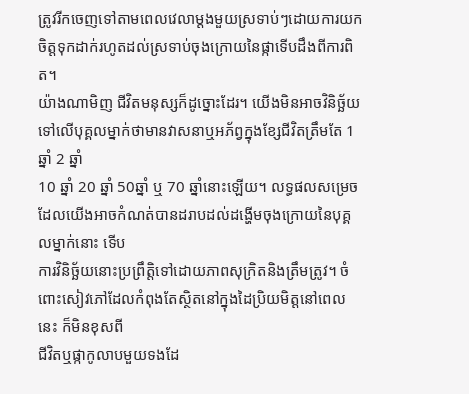ត្រូវរីកចេញទៅតាមពេលវេលាម្តងមួយស្រទាប់ៗដោយការយកចិត្តទុកដាក់រហូតដល់ស្រទាប់ចុងក្រោយនៃផ្កាទើបដឹងពីការពិត។
យ៉ាងណាមិញ ជីវិតមនុស្សក៏ដូច្នោះដែរ។ យើងមិនអាចវិនិច្ឆ័យទៅលើបុគ្គលម្នាក់ថាមានវាសនាឬអភ័ព្វក្នុងខ្សែជីវិតត្រឹមតែ 1 ឆ្នាំ 2 ឆ្នាំ
10 ឆ្នាំ 20 ឆ្នាំ 50ឆ្នាំ ឬ 70 ឆ្នាំនោះឡើយ។ លទ្ធផលសម្រេចដែលយើងអាចកំណត់បានដរាបដល់ដង្ហើមចុងក្រោយនៃបុគ្គលម្នាក់នោះ ទើប
ការវិនិច្ឆ័យនោះប្រព្រឹត្តិទៅដោយភាពសុក្រិតនិងត្រឹមត្រូវ។ ចំពោះសៀវភៅដែលកំពុងតែស្ថិតនៅក្នុងដៃប្រិយមិត្តនៅពេលនេះ ក៏មិនខុសពី
ជីវិតឬផ្កាកូលាបមួយទងដែ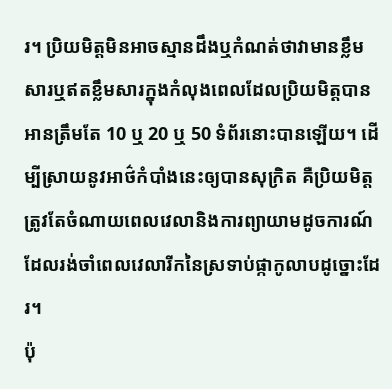រ។ ប្រិយមិត្តមិនអាចស្មានដឹងឬកំណត់ថាវាមានខ្លឹមសារឬឥតខ្លឹមសារក្នុងកំលុងពេលដែលប្រិយមិត្តបានអានត្រឹមតែ 10 ឬ 20 ឬ 50 ទំព័រនោះបានឡើយ។ ដើម្បីស្រាយនូវអាថ៌កំបាំងនេះឲ្យបានសុក្រិត គឺប្រិយមិត្តត្រូវតែចំណាយពេលវេលានិងការព្យាយាមដូចការណ៍ដែលរង់ចាំពេលវេលារីកនៃស្រទាប់ផ្កាកូលាបដូច្នោះដែរ។
ប៉ុ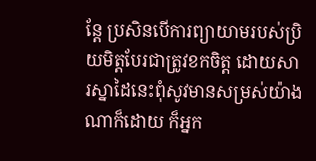ន្តែ ប្រសិនបើការព្យាយាមរបស់ប្រិយមិត្តបែរជាត្រូវខកចិត្ត ដោយសារស្នាដៃនេះពុំសូវមានសម្រស់យ៉ាងណាក៏ដោយ ក៏អ្នក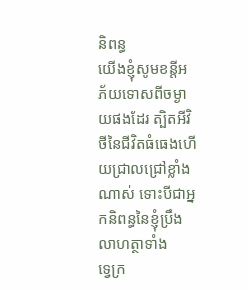និពន្ធ
យើងខ្ញុំសូមខន្តីអភ័យទោសពីចម្ងាយផងដែរ ត្បិតអីវិថីនៃជីវិតធំធេងហើយជ្រាលជ្រៅខ្លាំងណាស់ ទោះបីជាអ្នកនិពន្ធនៃខ្ញុំប្រឹងលាហត្ថាទាំង
ទ្វេក្រ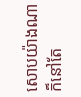សោបយ៉ាងណាក៏នៅតែ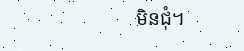មិនជុំ។